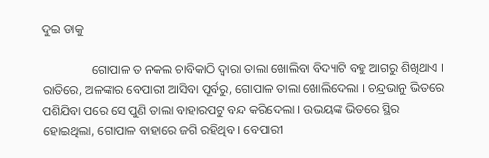ଦୁଇ ଡାକୁ

                ଗୋପାଳ ତ ନକଲ ଚାବିକାଠି ଦ୍ୱାରା ତାଲା ଖୋଲିବା ବିଦ୍ୟାଟି ବହୁ ଆଗରୁ ଶିଖିଥାଏ । ରାତିରେ, ଅଳଙ୍କାର ବେପାରୀ ଆସିବା ପୂର୍ବରୁ, ଗୋପାଳ ତାଲା ଖୋଲିଦେଲା । ଚନ୍ଦ୍ରଭାନୁ ଭିତରେ ପଶିଯିବା ପରେ ସେ ପୁଣି ତାଲା ବାହାରପଟୁ ବନ୍ଦ କରିଦେଲା । ଉଭୟଙ୍କ ଭିତରେ ସ୍ଥିର ହୋଇଥିଲା, ଗୋପାଳ ବାହାରେ ଜଗି ରହିଥିବ । ବେପାରୀ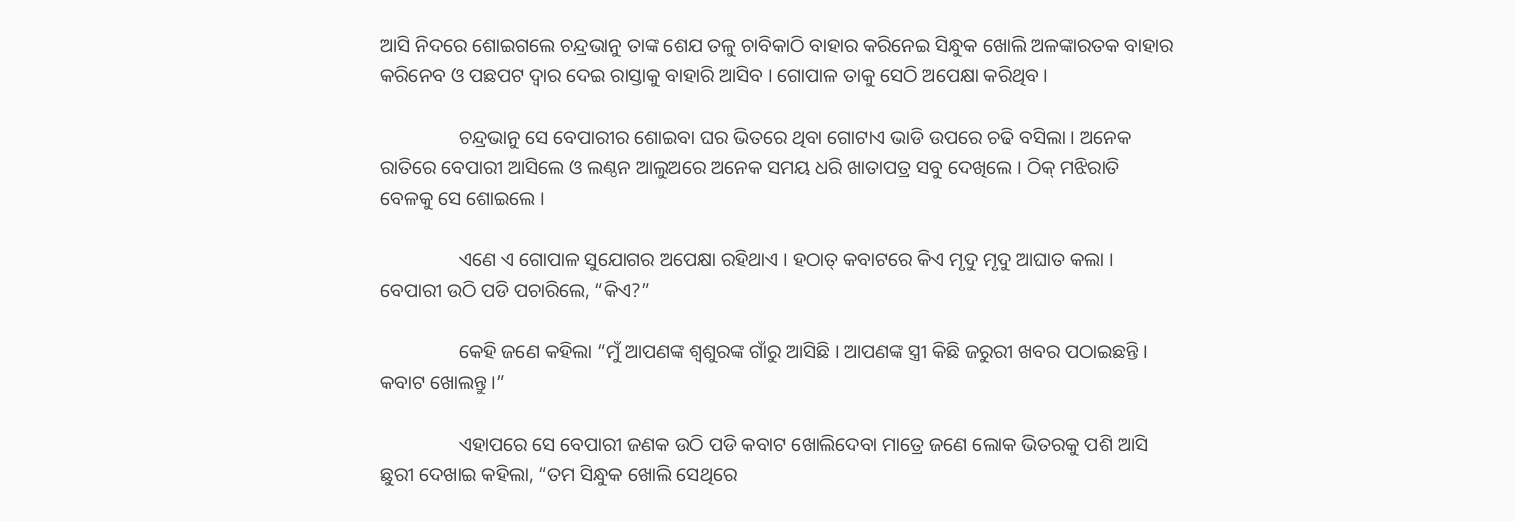ଆସି ନିଦରେ ଶୋଇଗଲେ ଚନ୍ଦ୍ରଭାନୁ ତାଙ୍କ ଶେଯ ତଳୁ ଚାବିକାଠି ବାହାର କରିନେଇ ସିନ୍ଧୁକ ଖୋଲି ଅଳଙ୍କାରତକ ବାହାର କରିନେବ ଓ ପଛପଟ ଦ୍ୱାର ଦେଇ ରାସ୍ତାକୁ ବାହାରି ଆସିବ । ଗୋପାଳ ତାକୁ ସେଠି ଅପେକ୍ଷା କରିଥିବ ।

                ଚନ୍ଦ୍ରଭାନୁ ସେ ବେପାରୀର ଶୋଇବା ଘର ଭିତରେ ଥିବା ଗୋଟାଏ ଭାଡି ଉପରେ ଚଢି ବସିଲା । ଅନେକ ରାତିରେ ବେପାରୀ ଆସିଲେ ଓ ଲଣ୍ଠନ ଆଲୁଅରେ ଅନେକ ସମୟ ଧରି ଖାତାପତ୍ର ସବୁ ଦେଖିଲେ । ଠିକ୍ ମଝିରାତି ବେଳକୁ ସେ ଶୋଇଲେ ।

                ଏଣେ ଏ ଗୋପାଳ ସୁଯୋଗର ଅପେକ୍ଷା ରହିଥାଏ । ହଠାତ୍ କବାଟରେ କିଏ ମୃଦୁ ମୃଦୁ ଆଘାତ କଲା । ବେପାରୀ ଉଠି ପଡି ପଚାରିଲେ, “କିଏ?”

                କେହି ଜଣେ କହିଲା “ମୁଁ ଆପଣଙ୍କ ଶ୍ୱଶୁରଙ୍କ ଗାଁରୁ ଆସିଛି । ଆପଣଙ୍କ ସ୍ତ୍ରୀ କିଛି ଜରୁରୀ ଖବର ପଠାଇଛନ୍ତି । କବାଟ ଖୋଲନ୍ତୁ ।”

                ଏହାପରେ ସେ ବେପାରୀ ଜଣକ ଉଠି ପଡି କବାଟ ଖୋଲିଦେବା ମାତ୍ରେ ଜଣେ ଲୋକ ଭିତରକୁ ପଶି ଆସି ଛୁରୀ ଦେଖାଇ କହିଲା, “ତମ ସିନ୍ଧୁକ ଖୋଲି ସେଥିରେ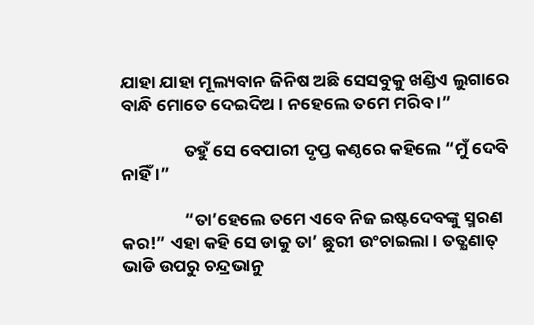ଯାହା ଯାହା ମୂଲ୍ୟବାନ ଜିନିଷ ଅଛି ସେସବୁକୁ ଖଣ୍ଡିଏ ଲୁଗାରେ ବାନ୍ଧି ମୋତେ ଦେଇଦିଅ । ନହେଲେ ତମେ ମରିବ ।”

                ତହୁଁ ସେ ବେପାରୀ ଦୃପ୍ତ କଣ୍ଠରେ କହିଲେ “ମୁଁ ଦେବି ନାହିଁ ।”

                “ତା’ହେଲେ ତମେ ଏବେ ନିଜ ଇଷ୍ଟଦେବଙ୍କୁ ସ୍ମରଣ କର!” ଏହା କହି ସେ ଡାକୁ ତା’ ଛୁରୀ ଉଂଚାଇଲା । ତତ୍କ୍ଷଣାତ୍ ଭାଡି ଉପରୁ ଚନ୍ଦ୍ରଭାନୁ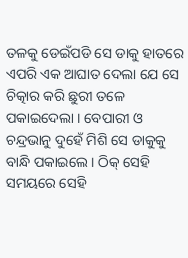ତଳକୁ ଡେଇଁପଡି ସେ ଡାକୁ ହାତରେ ଏପରି ଏକ ଆଘାତ ଦେଲା ଯେ ସେ ଚିତ୍କାର କରି ଛୁରୀ ତଳେ ପକାଇଦେଲା । ବେପାରୀ ଓ ଚନ୍ଦ୍ରଭାନୁ ଦୁହେଁ ମିଶି ସେ ଡାକୁକୁ ବାନ୍ଧି ପକାଇଲେ । ଠିକ୍ ସେହି ସମୟରେ ସେହି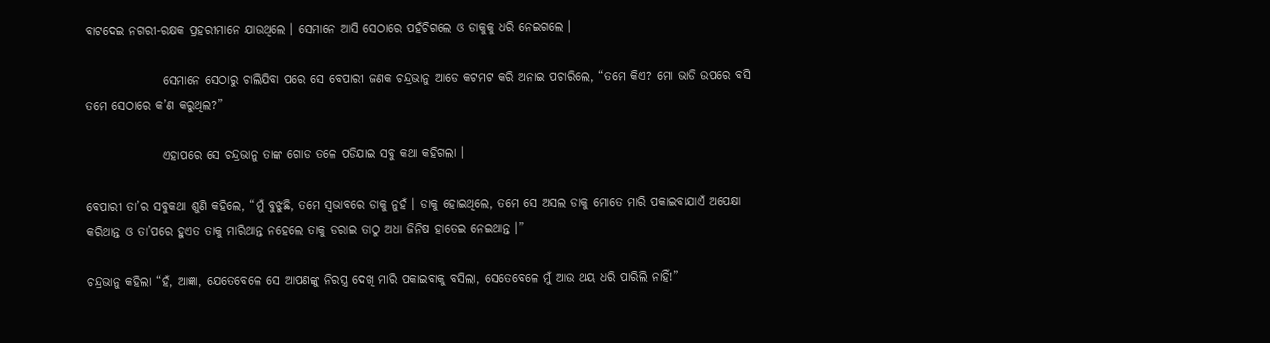ବାଟଦେଇ ନଗରୀ-ରକ୍ଷକ ପ୍ରହରୀମାନେ ଯାଉଥିଲେ । ସେମାନେ ଆସି ସେଠାରେ ପହଁଚିଗଲେ ଓ ଡାକୁକୁ ଧରି ନେଇଗଲେ ।

                ସେମାନେ ସେଠାରୁ ଚାଲିଯିବା ପରେ ସେ ବେପାରୀ ଜଣକ ଚନ୍ଦ୍ରଭାନୁ ଆଡେ କଟମଟ କରି ଅନାଇ ପଚାରିଲେ, “ତମେ କିଏ? ମୋ ଭାଡି ଉପରେ ବସି ତମେ ସେଠାରେ କ’ଣ କରୁଥିଲ?”

                ଏହାପରେ ସେ ଚନ୍ଦ୍ରଭାନୁ ତାଙ୍କ ଗୋଡ ତଳେ ପଡିଯାଇ ସବୁ କଥା କହିଗଲା ।

ବେପାରୀ ତା’ର ସବୁକଥା ଶୁଣି କହିଲେ, “ମୁଁ ବୁଝୁଛି, ତମେ ସ୍ୱଭାବରେ ଡାକୁ ନୁହଁ । ଡାକୁ ହୋଇଥିଲେ, ତମେ ସେ ଅସଲ ଡାକୁ ମୋତେ ମାରି ପକାଇବାଯାଏଁ ଅପେକ୍ଷା କରିଥାନ୍ତ ଓ ତା’ପରେ ହୁଏତ ତାକୁ ମାରିଥାନ୍ତ ନହେଲେ ତାକୁ ଡରାଇ ତାଠୁ ଅଧା ଜିନିଷ ହାତେଇ ନେଇଥାନ୍ତ ।”

ଚନ୍ଦ୍ରଭାନୁ କହିଲା “ହଁ, ଆଜ୍ଞା, ଯେତେବେଳେ ସେ ଆପଣଙ୍କୁ ନିରସ୍ତ୍ର ଦେଖି ମାରି ପକାଇବାକୁ ବସିଲା, ସେତେବେଳେ ମୁଁ ଆଉ ଥୟ ଧରି ପାରିଲି ନାହିଁ!”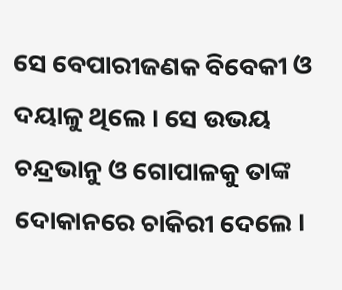ସେ ବେପାରୀଜଣକ ବିବେକୀ ଓ ଦୟାଳୁ ଥିଲେ । ସେ ଉଭୟ ଚନ୍ଦ୍ରଭାନୁ ଓ ଗୋପାଳକୁ ତାଙ୍କ ଦୋକାନରେ ଚାକିରୀ ଦେଲେ ।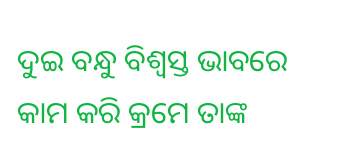ଦୁଇ ବନ୍ଧୁ ବିଶ୍ୱସ୍ତ ଭାବରେ କାମ କରି କ୍ରମେ ତାଙ୍କ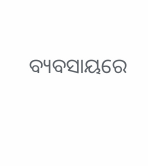ବ୍ୟବସାୟରେ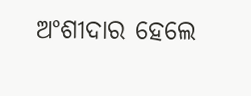ଅଂଶୀଦାର ହେଲେ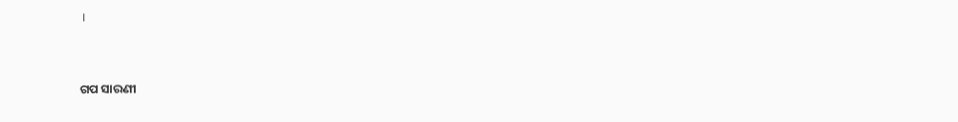।


ଗପ ସାରଣୀ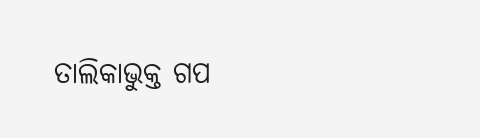ତାଲିକାଭୁକ୍ତ ଗପ